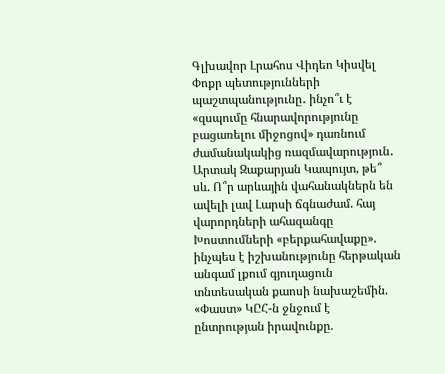Գլխավոր Լրահոս Վիդեո Կիսվել
Փոքր պետությունների պաշտպանությունը․ ինչո՞ւ է «զսպումը հնարավորությունը բացառելու միջոցով» դառնում ժամանակակից ռազմավարություն․ Արտակ Զաքարյան Կապույտ, թե՞ սև. Ո՞ր արևային վահանակներն են ավելի լավ Լարսի ճգնաժամ. հայ վարորդների ահազանգը Խոստումների «բերքահավաքը». ինչպես է իշխանությունը հերթական անգամ լքում գյուղացուն տնտեսական քաոսի նախաշեմին. «Փաստ» ԿԸՀ-ն ջնջում է ընտրության իրավունքը.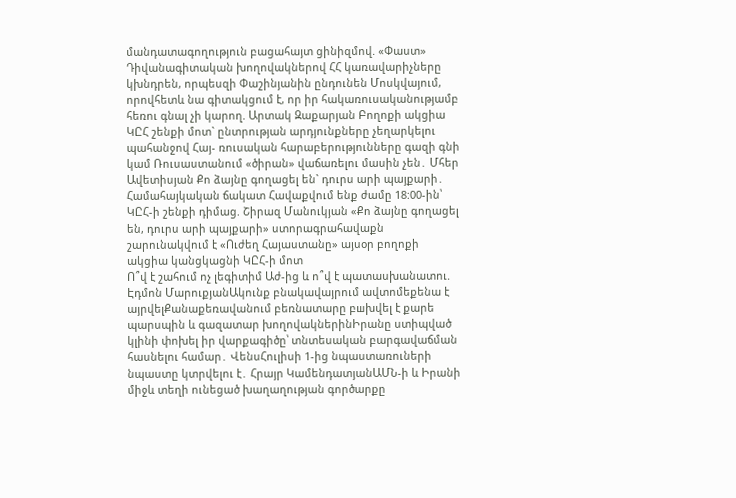մանդատագողություն բացահայտ ցինիզմով. «Փաստ» Դիվանագիտական խողովակներով ՀՀ կառավարիչները կխնդրեն, որպեսզի Փաշինյանին ընդունեն Մոսկվայում, որովհետև նա գիտակցում է, որ իր հակառուսականությամբ հեռու գնալ չի կարող. Արտակ Զաքարյան Բողոքի ակցիա ԿԸՀ շենքի մոտ` ընտրության արդյունքները չեղարկելու պահանջով Հայ- ռուսական հարաբերությունները գազի գնի կամ Ռուսաստանում «ծիրան» վաճառելու մասին չեն․ Մհեր Ավետիսյան Քո ձայնը գողացել են` դուրս արի պայքարի․ Համահայկական ճակատ Հավաքվում ենք ժամը 18:00-ին՝ ԿԸՀ-ի շենքի դիմաց. Շիրազ Մանուկյան «Քո ձայնը գողացել են, դուրս արի պայքարի» ստորագրահավաքն շարունակվում է «Ուժեղ Հայաստանը» այսօր բողոքի ակցիա կանցկացնի ԿԸՀ-ի մոտ
Ո՞վ է շահում ոչ լեգիտիմ Աժ-ից և ո՞վ է պատասխանատու. Էդմոն ՄարուքյանԱկունք բնակավայրում ավտոմեքենա է այրվելՔանաքեռավանում բեռնատարը բшխվել է քարե պարսպին և գազատար խողովակներինԻրանը ստիպված կլինի փոխել իր վարքագիծը՝ տնտեսական բարգավաճման հասնելու համար․ ՎենսՀուլիսի 1-ից նպաստառուների նպաստը կտրվելու է․ Հրայր ԿամենդատյանԱՄՆ-ի և Իրանի միջև տեղի ունեցած խաղաղության գործարքը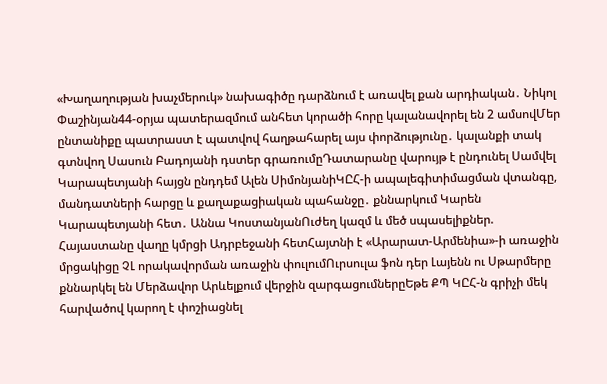«Խաղաղության խաչմերուկ» նախագիծը դարձնում է առավել քան արդիական․ Նիկոլ Փաշինյան44-օրյա պատերազմում անհետ կորածի հորը կալանավորել են 2 ամսովՄեր ընտանիքը պատրաստ է պատվով հաղթահարել այս փորձությունը․ կալանքի տակ գտնվող Սասուն Բադոյանի դստեր գրառումըԴատարանը վարույթ է ընդունել Սամվել Կարապետյանի հայցն ընդդեմ Ալեն ՍիմոնյանիԿԸՀ-ի ապալեգիտիմացման վտանգը, մանդատների հարցը և քաղաքացիական պահանջը․ քննարկում Կարեն Կարապետյանի հետ․ Աննա ԿոստանյանՈւժեղ կազմ և մեծ սպասելիքներ. Հայաստանը վաղը կմրցի Ադրբեջանի հետՀայտնի է «Արարատ-Արմենիա»-ի առաջին մրցակիցը ՉԼ որակավորման առաջին փուլումՈւրսուլա ֆոն դեր Լայենն ու Սթարմերը քննարկել են Մերձավոր Արևելքում վերջին զարգացումներըԵթե ՔՊ ԿԸՀ-ն գրիչի մեկ հարվածով կարող է փոշիացնել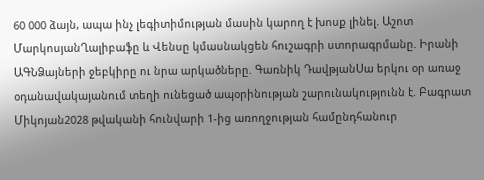60 000 ձայն, ապա ինչ լեգիտիմության մասին կարող է խոսք լինել. Աշոտ ՄարկոսյանՂալիբաֆը և Վենսը կմասնակցեն հուշագրի ստորագրմանը. Իրանի ԱԳՆՁայների ջեբկիրը ու նրա արկածները. Գառնիկ ԴավթյանՍա երկու օր առաջ օդանավակայանում տեղի ունեցած ապօրինության շարունակությունն է. Բագրատ Միկոյան2028 թվականի հունվարի 1-ից առողջության համընդհանուր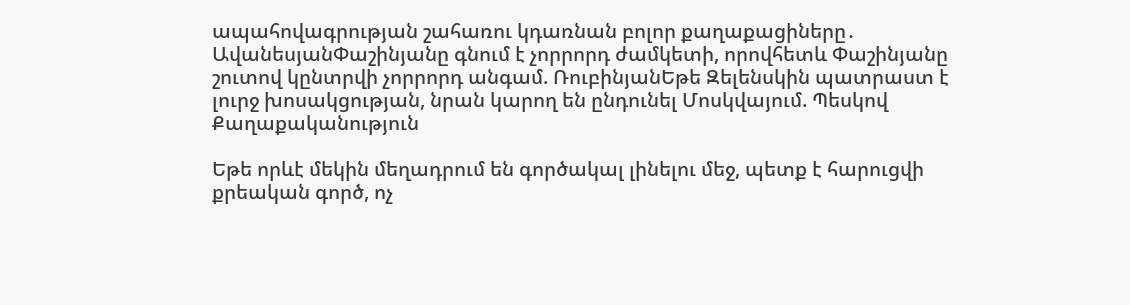ապահովագրության շահառու կդառնան բոլոր քաղաքացիները․ ԱվանեսյանՓաշինյանը գնում է չորրորդ ժամկետի, որովհետև Փաշինյանը շուտով կընտրվի չորրորդ անգամ. ՌուբինյանԵթե Զելենսկին պատրաստ է լուրջ խոսակցության, նրան կարող են ընդունել Մոսկվայում. Պեսկով
Քաղաքականություն

Եթե որևէ մեկին մեղադրում են գործակալ լինելու մեջ, պետք է հարուցվի քրեական գործ, ոչ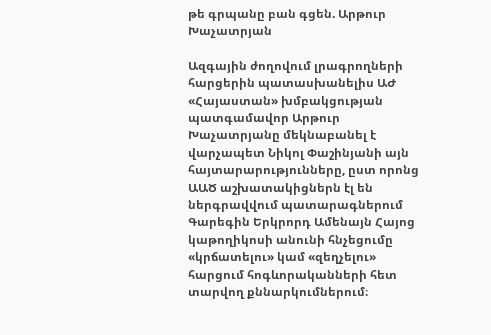թե գրպանը բան գցեն. Արթուր Խաչատրյան

Ազգային ժողովում լրագրողների հարցերին պատասխանելիս ԱԺ «Հայաստան» խմբակցության պատգամավոր Արթուր Խաչատրյանը մեկնաբանել է վարչապետ Նիկոլ Փաշինյանի այն հայտարարությունները, ըստ որոնց ԱԱԾ աշխատակիցներն էլ են ներգրավվում պատարագներում Գարեգին Երկրորդ Ամենայն Հայոց կաթողիկոսի անունի հնչեցումը «կրճատելու» կամ «զեղչելու» հարցում հոգևորականների հետ տարվող քննարկումներում։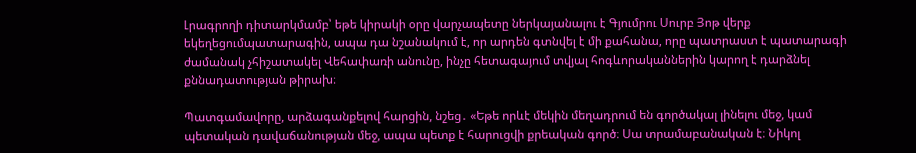Լրագրողի դիտարկմամբ՝ եթե կիրակի օրը վարչապետը ներկայանալու է Գյումրու Սուրբ Յոթ վերք եկեղեցումպատարագին, ապա դա նշանակում է, որ արդեն գտնվել է մի քահանա, որը պատրաստ է պատարագի ժամանակ չհիշատակել Վեհափառի անունը, ինչը հետագայում տվյալ հոգևորականներին կարող է դարձնել քննադատության թիրախ։

Պատգամավորը, արձագանքելով հարցին, նշեց․ «Եթե որևէ մեկին մեղադրում են գործակալ լինելու մեջ, կամ պետական դավաճանության մեջ, ապա պետք է հարուցվի քրեական գործ։ Սա տրամաբանական է։ Նիկոլ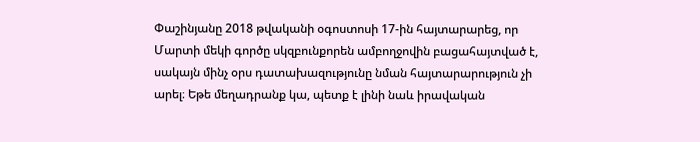Փաշինյանը 2018 թվականի օգոստոսի 17-ին հայտարարեց, որ Մարտի մեկի գործը սկզբունքորեն ամբողջովին բացահայտված է, սակայն մինչ օրս դատախազությունը նման հայտարարություն չի արել։ Եթե մեղադրանք կա, պետք է լինի նաև իրավական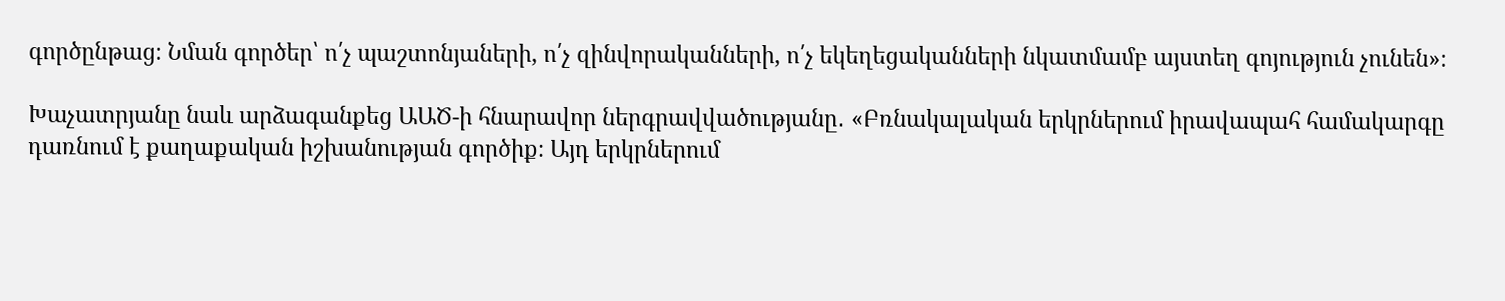գործընթաց։ Նման գործեր՝ ո՛չ պաշտոնյաների, ո՛չ զինվորականների, ո՛չ եկեղեցականների նկատմամբ այստեղ գոյություն չունեն»։

Խաչատրյանը նաև արձագանքեց ԱԱԾ-ի հնարավոր ներգրավվածությանը․ «Բռնակալական երկրներում իրավապահ համակարգը դառնում է քաղաքական իշխանության գործիք։ Այդ երկրներում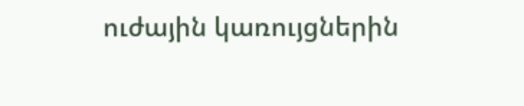ուժային կառույցներին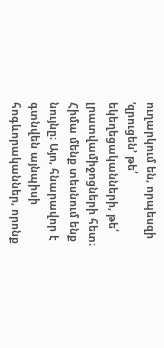ուղարկում են, որպեսզի ‘զրուցեն’ թե՛ եկեղեցականների, թե՛ լրատվամիջոցների հետ։ Հիմա մենք տեսնում ենք նույնը։ Այո, հնարավոր է գտնվեն այնպիսի հոգևորականներ, որոնք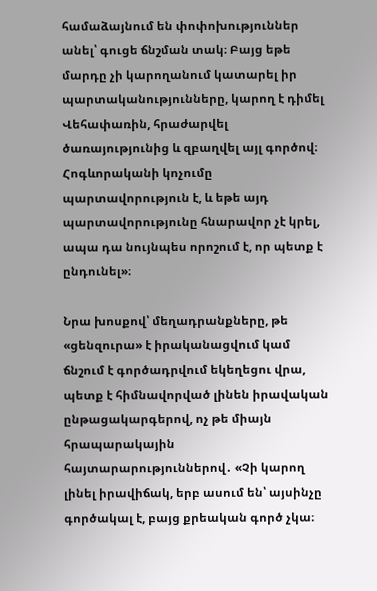համաձայնում են փոփոխություններ անել՝ գուցե ճնշման տակ։ Բայց եթե մարդը չի կարողանում կատարել իր պարտականությունները, կարող է դիմել Վեհափառին, հրաժարվել ծառայությունից և զբաղվել այլ գործով։ Հոգևորականի կոչումը պարտավորություն է, և եթե այդ պարտավորությունը հնարավոր չէ կրել, ապա դա նույնպես որոշում է, որ պետք է ընդունել»։

Նրա խոսքով՝ մեղադրանքները, թե «ցենզուրա» է իրականացվում կամ ճնշում է գործադրվում եկեղեցու վրա, պետք է հիմնավորված լինեն իրավական ընթացակարգերով, ոչ թե միայն հրապարակային հայտարարություններով․ «Չի կարող լինել իրավիճակ, երբ ասում են՝ այսինչը գործակալ է, բայց քրեական գործ չկա։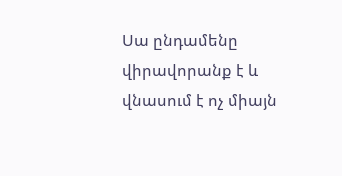Սա ընդամենը վիրավորանք է և վնասում է ոչ միայն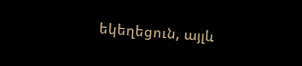եկեղեցուն, այլև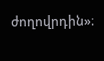ժողովրդին»։